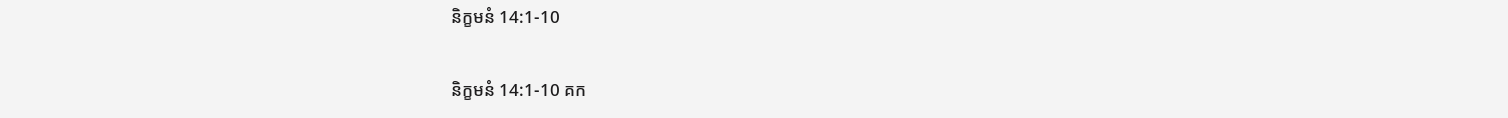និក្ខមនំ 14:1-10

និក្ខមនំ 14:1-10 គក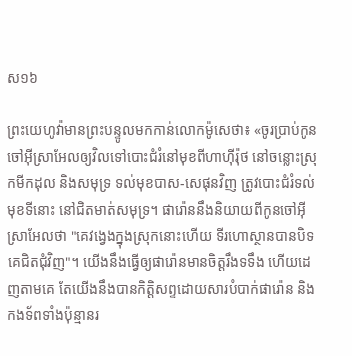ស១៦

ព្រះ‌យេហូវ៉ាមានព្រះ‌បន្ទូលមកកាន់លោកម៉ូសេថា៖ «ចូរប្រាប់កូនចៅអ៊ីស្រា‌អែលឲ្យវិលទៅបោះជំរំនៅមុខពីហា‌ហ៊ីរ៉ុថ នៅចន្លោះស្រុកមីកដុល និងសមុទ្រ ទល់មុខបាស-សេផុនវិញ ត្រូវបោះជំរំទល់មុខទីនោះ នៅជិតមាត់សមុទ្រ។ ផារ៉ោននឹងនិយាយពីកូនចៅអ៊ីស្រា‌អែលថា "គេវង្វេងក្នុងស្រុកនោះហើយ ទីរហោ‌ស្ថានបានបិទគេជិតជុំ‌វិញ"។ យើងនឹងធ្វើឲ្យផារ៉ោនមានចិត្តរឹងទទឹង ហើយដេញតាម‌គេ តែយើងនឹងបានកិត្តិ‌សព្ទដោយ‌សារបំបាក់ផារ៉ោន និងកងទ័ពទាំងប៉ុន្មានរ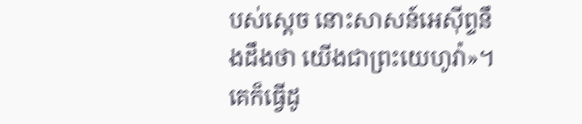បស់ស្ដេច នោះសាសន៍អេស៊ីព្ទនឹងដឹងថា យើងជាព្រះ‌យេហូវ៉ា»។ គេក៏ធ្វើដូ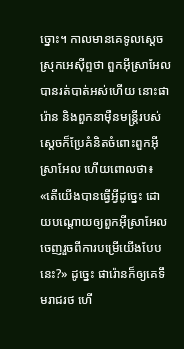ច្នោះ។ កាលមានគេទូលស្តេចស្រុកអេស៊ីព្ទថា ពួកអ៊ីស្រា‌អែលបានរត់បាត់អស់ហើយ នោះផារ៉ោន និងពួកនាម៉ឺនមន្ត្រីរបស់ស្ដេចក៏ប្រែគំនិតចំពោះពួកអ៊ីស្រា‌អែល ហើយពោលថា៖ «តើយើងបានធ្វើអ្វីដូច្នេះ ដោយបណ្ដោយឲ្យពួកអ៊ីស្រា‌អែលចេញរួចពីការបម្រើយើងបែបនេះ?» ដូច្នេះ ផារ៉ោនក៏ឲ្យគេទឹមរាជ‌រថ ហើ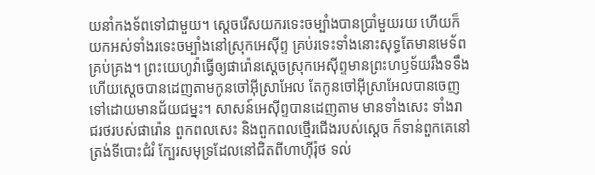យនាំកងទ័ពទៅជា‌មួយ។ ស្ដេចរើសយករទេះចម្បាំងបានប្រាំមួយរយ ហើយក៏យកអស់ទាំងរទេះចម្បាំងនៅស្រុកអេស៊ីព្ទ គ្រប់រទេះទាំងនោះសុទ្ធតែមានមេ‌ទ័ពគ្រប់គ្រង។ ព្រះ‌យេហូវ៉ាធ្វើឲ្យផារ៉ោនស្តេចស្រុកអេស៊ីព្ទមានព្រះ‌ហឫ‌ទ័យរឹងទទឹង ហើយស្តេចបានដេញតាមកូនចៅអ៊ីស្រា‌អែល តែកូនចៅអ៊ីស្រា‌អែលបានចេញទៅដោយមានជ័យ‌ជម្នះ។ សាសន៍អេស៊ីព្ទបានដេញតាម មានទាំងសេះ ទាំងរាជ‌រថរបស់ផារ៉ោន ពួកពលសេះ និងពួកពលថ្មើរជើងរបស់ស្ដេច ក៏ទាន់ពួក‌គេនៅត្រង់ទីបោះជំរំ ក្បែរសមុទ្រដែលនៅជិតពីហា‌ហ៊ីរ៉ុថ ទល់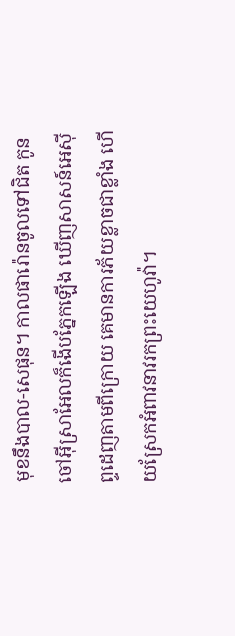មុខនឹងបាល-សេផុន។ កាលផារ៉ោនចូលទៅជិត កូនចៅអ៊ីស្រា‌អែលក៏ងើបភ្នែកឡើង ឃើញសាសន៍អេស៊ីព្ទដេញតាមពីក្រោយ គេមានការភ័យខ្លាចជាខ្លាំង ហើយស្រែកអំពាវ‌នាវរកព្រះ‌យេហូវ៉ា។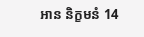អាន និក្ខមនំ 14